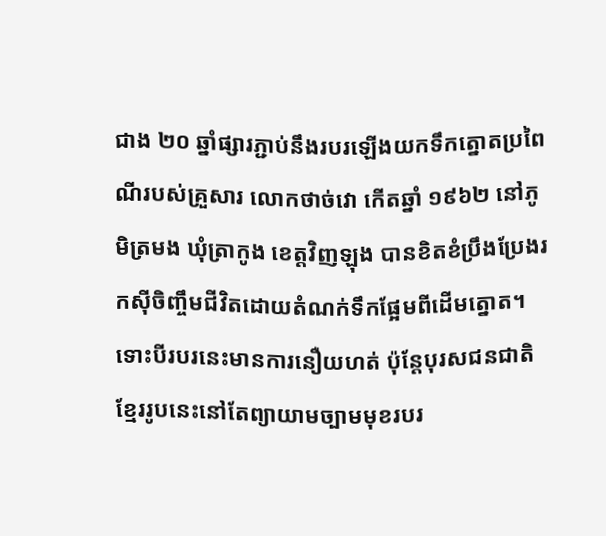ជាង ២០ ឆ្នាំផ្សារភ្ជាប់នឹងរបរឡើងយកទឹកត្នោតប្រពៃណីរបស់គ្រួសារ លោកថាច់វោ កើតឆ្នាំ ១៩៦២ នៅភូមិត្រមង ឃុំត្រាកូង ខេត្តវិញឡុង បានខិតខំប្រឹងប្រែងរកស៊ីចិញ្ចឹមជីវិតដោយតំណក់ទឹកផ្អែមពីដើមត្នោត។ ទោះបីរបរនេះមានការនឿយហត់ ប៉ុន្តែបុរសជនជាតិខ្មែររូបនេះនៅតែព្យាយាមច្បាមមុខរបរ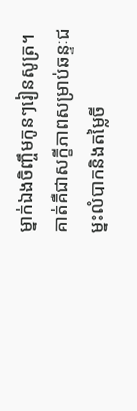ម្នាក់ឯងចិញ្ចឹមកូនៗរៀនសូត្រ។ គាត់គឺជាសក្ខីភាពសម្រាប់ឆន្ទៈជម្នះលំបាកនិងតម្លៃចី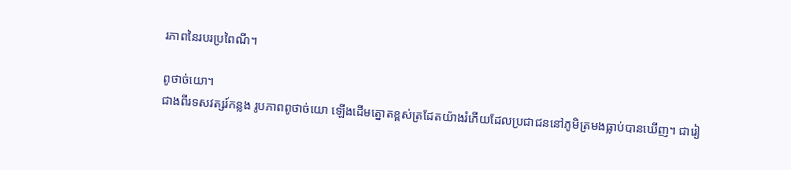រភាពនៃរបរប្រពៃណី។

ពូថាច់យោ។
ជាងពីរទសវត្សរ៍កន្លង រូបភាពពូថាច់យោ ឡើងដើមត្នោតខ្ពស់ត្រដែតយ៉ាងរំភើយដែលប្រជាជននៅភូមិត្រមងធ្លាប់បានឃើញ។ ជារៀ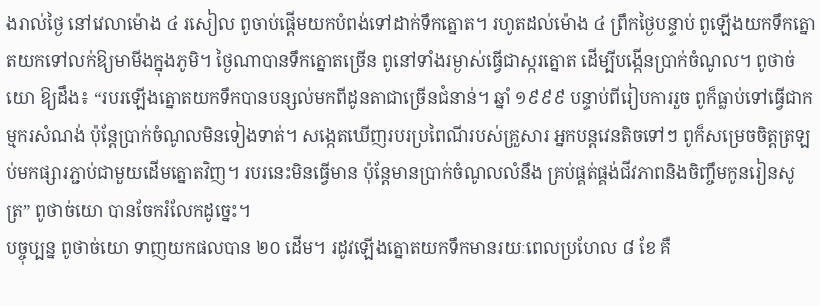ងរាល់ថ្ងៃ នៅវេលាម៉ោង ៤ រសៀល ពូចាប់ផ្តើមយកបំពង់ទៅដាក់ទឹកត្នោត។ រហូតដល់ម៉ោង ៤ ព្រឹកថ្ងៃបន្ទាប់ ពូឡើងយកទឹកត្នោតយកទៅលក់ឱ្យមាមីងក្នុងភូមិ។ ថ្ងៃណាបានទឹកត្នោតច្រើន ពូនៅទាំងរម្ងាស់ធ្វើជាស្ករត្នោត ដើម្បីបង្កើនប្រាក់ចំណូល។ ពូថាច់យោ ឱ្យដឹង៖ “របរឡើងត្នោតយកទឹកបានបន្សល់មកពីដូនតាជាច្រើនជំនាន់។ ឆ្នាំ ១៩៩៩ បន្ទាប់ពីរៀបការរួច ពូក៏ធ្លាប់ទៅធ្វើជាកម្មករសំណង់ ប៉ុន្តែប្រាក់ចំណូលមិនទៀងទាត់។ សង្កេតឃើញរបរប្រពៃណីរបស់គ្រួសារ អ្នកបន្តវេនតិចទៅៗ ពូក៏សម្រេចចិត្តត្រឡប់មកផ្សារភ្ជាប់ជាមួយដើមត្នោតវិញ។ របរនេះមិនធ្វើមាន ប៉ុន្តែមានប្រាក់ចំណូលលំនឹង គ្រប់ផ្គត់ផ្គង់ជីវភាពនិងចិញ្ចឹមកូនរៀនសូត្រ” ពូថាច់យោ បានចែករំលែកដូច្នេះ។
បច្ចុប្បន្ន ពូថាច់យោ ទាញយកផលបាន ២០ ដើម។ រដូវឡើងត្នោតយកទឹកមានរយៈពេលប្រហែល ៨ ខែ គឺ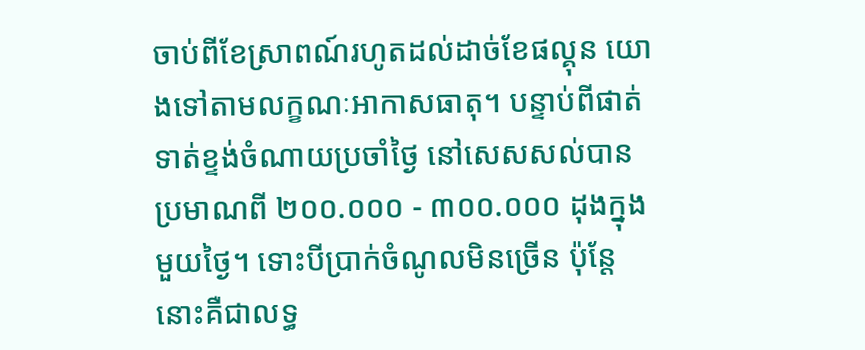ចាប់ពីខែស្រាពណ៍រហូតដល់ដាច់ខែផល្គុន យោងទៅតាមលក្ខណៈអាកាសធាតុ។ បន្ទាប់ពីផាត់ទាត់ខ្ទង់ចំណាយប្រចាំថ្ងៃ នៅសេសសល់បានប្រមាណពី ២០០.០០០ - ៣០០.០០០ ដុងក្នុងមួយថ្ងៃ។ ទោះបីប្រាក់ចំណូលមិនច្រើន ប៉ុន្តែ នោះគឺជាលទ្ធ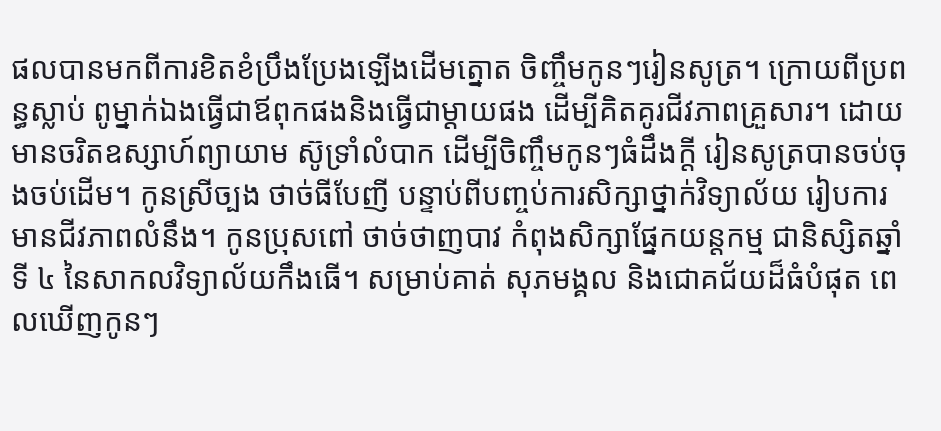ផលបានមកពីការខិតខំប្រឹងប្រែងឡើងដើមត្នោត ចិញ្ចឹមកូនៗរៀនសូត្រ។ ក្រោយពីប្រពន្ធស្លាប់ ពូម្នាក់ឯងធ្វើជាឪពុកផងនិងធ្វើជាម្តាយផង ដើម្បីគិតគូរជីវភាពគ្រួសារ។ ដោយមានចរិតឧស្សាហ៍ព្យាយាម ស៊ូទ្រាំលំបាក ដើម្បីចិញ្ចឹមកូនៗធំដឹងក្តី រៀនសូត្របានចប់ចុងចប់ដើម។ កូនស្រីច្បង ថាច់ធីបែញី បន្ទាប់ពីបញ្ចប់ការសិក្សាថ្នាក់វិទ្យាល័យ រៀបការមានជីវភាពលំនឹង។ កូនប្រុសពៅ ថាច់ថាញបាវ កំពុងសិក្សាផ្នែកយន្តកម្ម ជានិស្សិតឆ្នាំទី ៤ នៃសាកលវិទ្យាល័យកឹងធើ។ សម្រាប់គាត់ សុភមង្គល និងជោគជ័យដ៏ធំបំផុត ពេលឃើញកូនៗ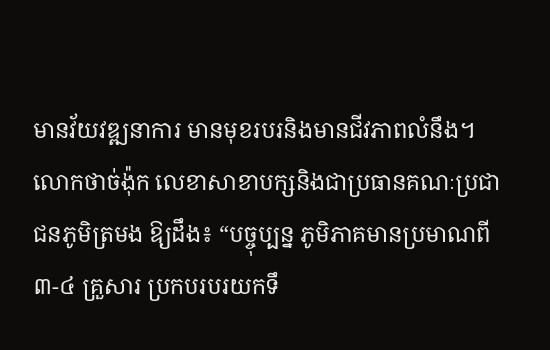មានវ័យវឌ្ឍនាការ មានមុខរបរនិងមានជីវភាពលំនឹង។
លោកថាច់ង៉ុក លេខាសាខាបក្សនិងជាប្រធានគណៈប្រជាជនភូមិត្រមង ឱ្យដឹង៖ “បច្ចុប្បន្ន ភូមិភាគមានប្រមាណពី ៣-៤ គ្រួសារ ប្រកបរបរយកទឹ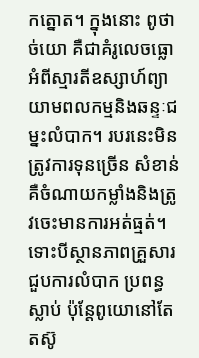កត្នោត។ ក្នុងនោះ ពូថាច់យោ គឺជាគំរូលេចធ្លោអំពីស្មារតីឧស្សាហ៍ព្យាយាមពលកម្មនិងឆន្ទៈជម្នះលំបាក។ របរនេះមិនត្រូវការទុនច្រើន សំខាន់គឺចំណាយកម្លាំងនិងត្រូវចេះមានការអត់ធ្មត់។ ទោះបីស្ថានភាពគ្រួសារជួបការលំបាក ប្រពន្ធស្លាប់ ប៉ុន្តែពូយោនៅតែតស៊ូ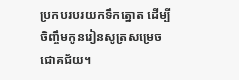ប្រកបរបរយកទឹកត្នោត ដើម្បីចិញ្ចឹមកូនរៀនសូត្រសម្រេចជោគជ័យ។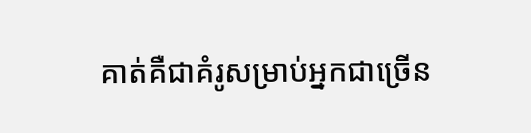គាត់គឺជាគំរូសម្រាប់អ្នកជាច្រើន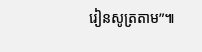រៀនសូត្រតាម”៕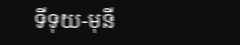ទីទុយ-មុនី